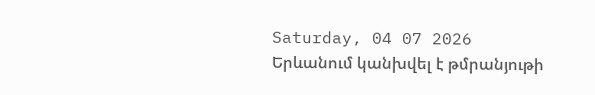Saturday, 04 07 2026
Երևանում կանխվել է թմրանյութի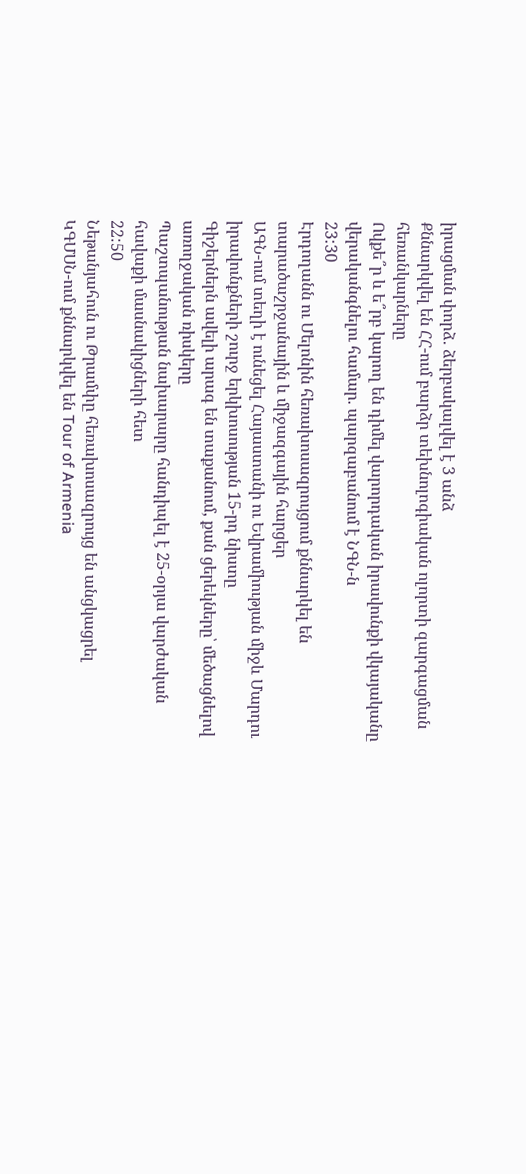իրացման փորձ․ ձերբակալվել է 3 անձ
Քննարկվել են ՀՀ-ում բարձր տեխնոլոգիական ոլորտի զարգացման հեռանկարները
Ովքե՞ր և ե՞րբ կարող են դիմել վարորդական իրավունքի վկայականը վերականգնելու համար. պարզաբանում է ՆԳՆ-ն
23:30
Էրդողանն ու Մելոնին հեռախոսազրույցում քննարկել են տարածաշրջանային և միջազգային հարցեր
ԱԳՆ-ում տեղի է ունեցել Հայաստանի ու Եվրամիության միջև Մարդու իրավունքների շուրջ երկխոսության 15-րդ նիստը
Գիշերներն ավելի արագ են տաքանում, քան ցերեկները՝ մեծացնելով առողջական ռիսկերը
Պաշտպանության նախարարը հանդիպել է 25-օրյա վարժական հավաքի մասնակիցների հետ
22:50
Նեթանյահուն ու Թրամփը հեռախոսազրույց են անցկացրել
ԿԳՄՍՆ-ում քննարկվել են Tour of Armenia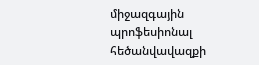միջազգային պրոֆեսիոնալ հեծանվավազքի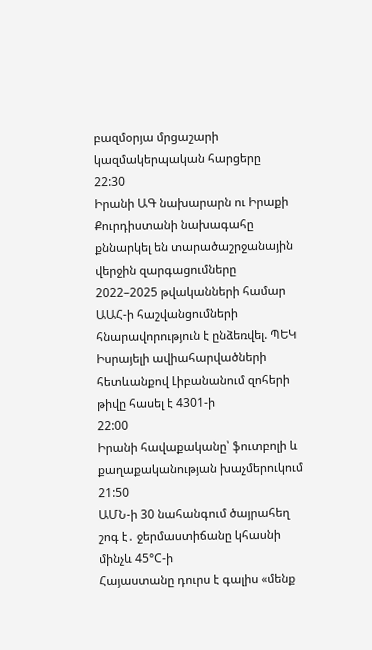բազմօրյա մրցաշարի կազմակերպական հարցերը
22:30
Իրանի ԱԳ նախարարն ու Իրաքի Քուրդիստանի նախագահը քննարկել են տարածաշրջանային վերջին զարգացումները
2022–2025 թվականների համար ԱԱՀ-ի հաշվանցումների հնարավորություն է ընձեռվել. ՊԵԿ
Իսրայելի ավիահարվածների հետևանքով Լիբանանում զոհերի թիվը հասել է 4301-ի
22:00
Իրանի հավաքականը՝ ֆուտբոլի և քաղաքականության խաչմերուկում
21:50
ԱՄՆ-ի 30 նահանգում ծայրահեղ շոգ է․ ջերմաստիճանը կհասնի մինչև 45°C-ի
Հայաստանը դուրս է գալիս «մենք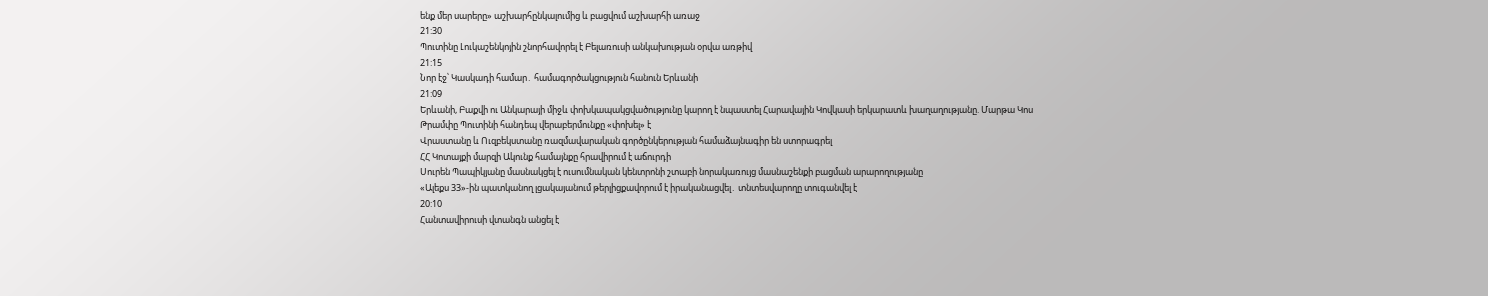ենք մեր սարերը» աշխարհընկալումից և բացվում աշխարհի առաջ
21:30
Պուտինը Լուկաշենկոյին շնորհավորել է Բելառուսի անկախության օրվա առթիվ
21:15
Նոր էջ՝ Կասկադի համար․ համագործակցություն հանուն Երևանի
21:09
Երևանի, Բաքվի ու Անկարայի միջև փոխկապակցվածությունը կարող է նպաստել Հարավային Կովկասի երկարատև խաղաղությանը. Մարթա Կոս
Թրամփը Պուտինի հանդեպ վերաբերմունքը «փոխել» է
Վրաստանը և Ուզբեկստանը ռազմավարական գործընկերության համաձայնագիր են ստորագրել
ՀՀ Կոտայքի մարզի Ակունք համայնքը հրավիրում է աճուրդի
Սուրեն Պապիկյանը մասնակցել է ուսումնական կենտրոնի շտաբի նորակառույց մասնաշենքի բացման արարողությանը
«Ալեքս 33»-ին պատկանող լցակայանում թերլիցքավորում է իրականացվել․ տնտեսվարողը տուգանվել է
20:10
Հանտավիրուսի վտանգն անցել է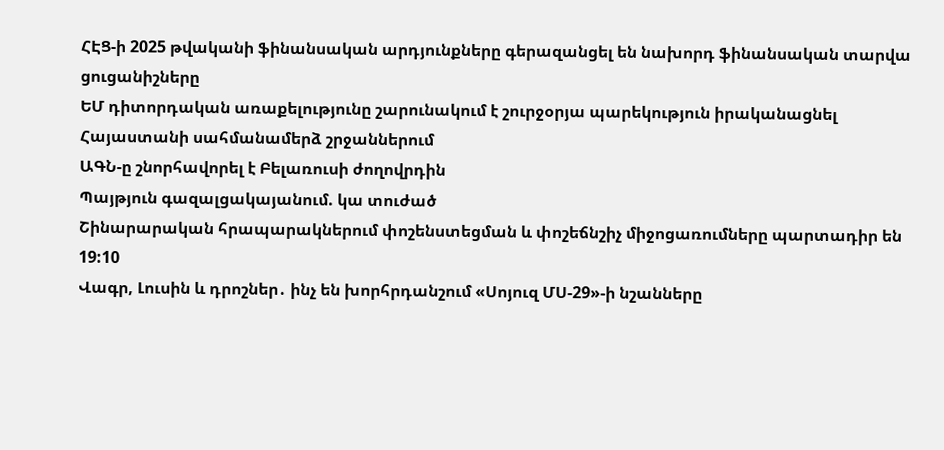ՀԷՑ-ի 2025 թվականի ֆինանսական արդյունքները գերազանցել են նախորդ ֆինանսական տարվա ցուցանիշները
ԵՄ դիտորդական առաքելությունը շարունակում է շուրջօրյա պարեկություն իրականացնել Հայաստանի սահմանամերձ շրջաններում
ԱԳՆ-ը շնորհավորել է Բելառուսի ժողովրդին
Պայթյուն գազալցակայանում. կա տուժած
Շինարարական հրապարակներում փոշենստեցման և փոշեճնշիչ միջոցառումները պարտադիր են
19:10
Վագր, Լուսին և դրոշներ․ ինչ են խորհրդանշում «Սոյուզ ՄՍ-29»-ի նշանները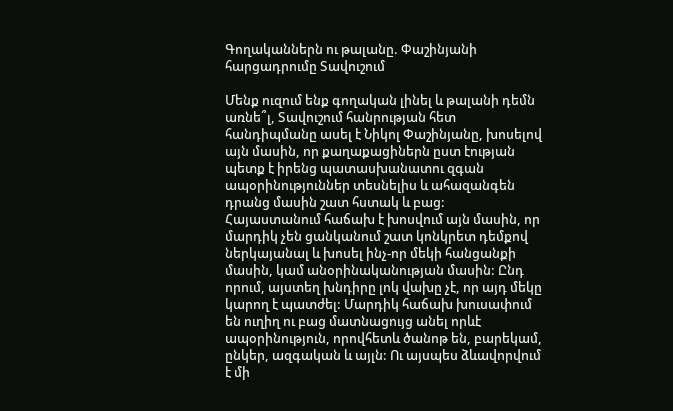Գողականներն ու թալանը. Փաշինյանի հարցադրումը Տավուշում

Մենք ուզում ենք գողական լինել և թալանի դեմն առնե՞լ, Տավուշում հանրության հետ հանդիպմանը ասել է Նիկոլ Փաշինյանը, խոսելով այն մասին, որ քաղաքացիներն ըստ էության պետք է իրենց պատասխանատու զգան ապօրինություններ տեսնելիս և ահազանգեն դրանց մասին շատ հստակ և բաց: Հայաստանում հաճախ է խոսվում այն մասին, որ մարդիկ չեն ցանկանում շատ կոնկրետ դեմքով ներկայանալ և խոսել ինչ-որ մեկի հանցանքի մասին, կամ անօրինականության մասին: Ընդ որում, այստեղ խնդիրը լոկ վախը չէ, որ այդ մեկը կարող է պատժել: Մարդիկ հաճախ խուսափում են ուղիղ ու բաց մատնացույց անել որևէ ապօրինություն, որովհետև ծանոթ են, բարեկամ, ընկեր, ազգական և այլն: Ու այսպես ձևավորվում է մի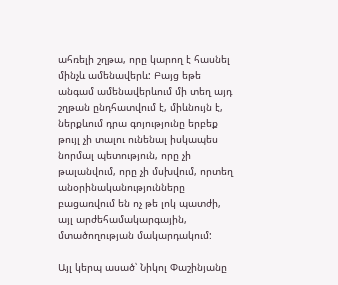ահռելի շղթա, որը կարող է հասնել մինչև ամենավերև: Բայց եթե անգամ ամենավերևում մի տեղ այդ շղթան ընդհատվում է, միևնույն է, ներքևում դրա գոյությունը երբեք թույլ չի տալու ունենալ իսկապես նորմալ պետություն, որը չի թալանվում, որը չի մսխվում, որտեղ անօրինականությունները բացառվում են ոչ թե լոկ պատժի, այլ արժեհամակարգային, մտածողության մակարդակում:

Այլ կերպ ասած՝ Նիկոլ Փաշինյանը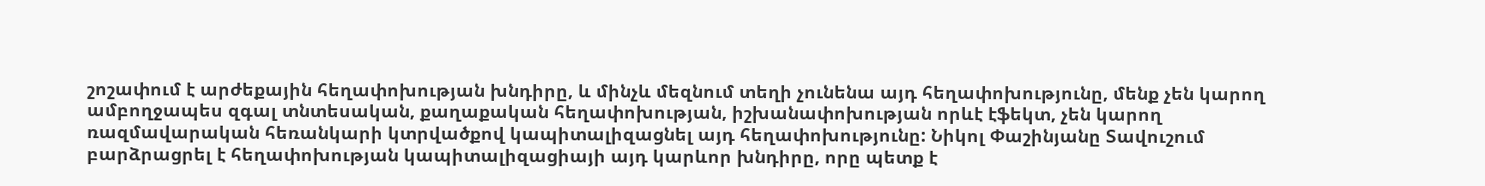շոշափում է արժեքային հեղափոխության խնդիրը, և մինչև մեզնում տեղի չունենա այդ հեղափոխությունը, մենք չեն կարող ամբողջապես զգալ տնտեսական, քաղաքական հեղափոխության, իշխանափոխության որևէ էֆեկտ, չեն կարող ռազմավարական հեռանկարի կտրվածքով կապիտալիզացնել այդ հեղափոխությունը: Նիկոլ Փաշինյանը Տավուշում բարձրացրել է հեղափոխության կապիտալիզացիայի այդ կարևոր խնդիրը, որը պետք է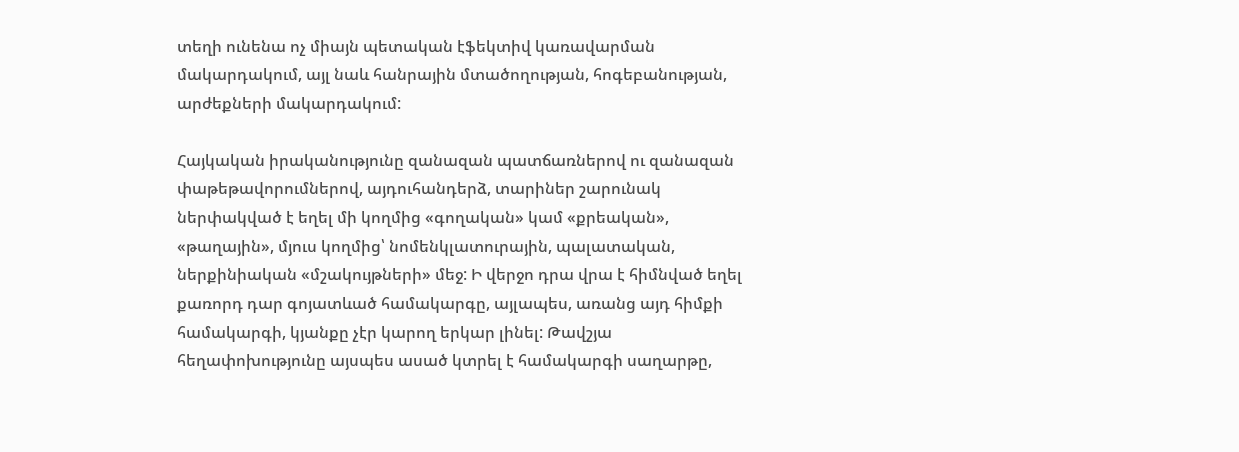տեղի ունենա ոչ միայն պետական էֆեկտիվ կառավարման մակարդակում, այլ նաև հանրային մտածողության, հոգեբանության, արժեքների մակարդակում:

Հայկական իրականությունը զանազան պատճառներով ու զանազան փաթեթավորումներով, այդուհանդերձ, տարիներ շարունակ ներփակված է եղել մի կողմից «գողական» կամ «քրեական», «թաղային», մյուս կողմից՝ նոմենկլատուրային, պալատական, ներքինիական «մշակույթների» մեջ: Ի վերջո դրա վրա է հիմնված եղել քառորդ դար գոյատևած համակարգը, այլապես, առանց այդ հիմքի համակարգի, կյանքը չէր կարող երկար լինել: Թավշյա հեղափոխությունը այսպես ասած կտրել է համակարգի սաղարթը,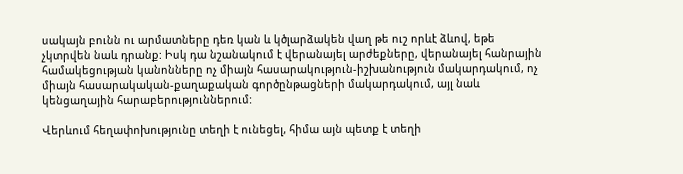սակայն բունն ու արմատները դեռ կան և կծլարձակեն վաղ թե ուշ որևէ ձևով, եթե չկտրվեն նաև դրանք: Իսկ դա նշանակում է վերանայել արժեքները, վերանայել հանրային համակեցության կանոնները ոչ միայն հասարակություն-իշխանություն մակարդակում, ոչ միայն հասարակական-քաղաքական գործընթացների մակարդակում, այլ նաև կենցաղային հարաբերություններում:

Վերևում հեղափոխությունը տեղի է ունեցել, հիմա այն պետք է տեղի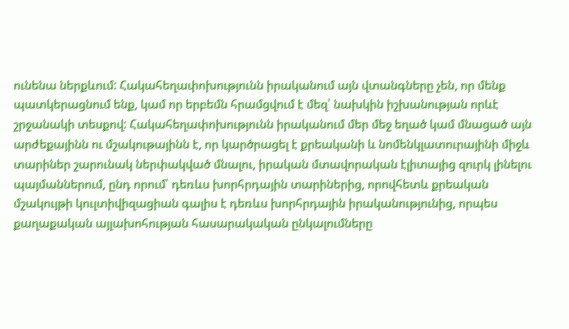ունենա ներքևում: Հակահեղափոխությունն իրականում այն վտանգները չեն, որ մենք պատկերացնում ենք, կամ որ երբեմն հրամցվում է մեզ՝ նախկին իշխանության որևէ շրջանակի տեսքով: Հակահեղափոխությունն իրականում մեր մեջ եղած կամ մնացած այն արժեքայինն ու մշակութայինն է, որ կարծրացել է քրեականի և նոմենկլատուրայինի միջև տարիներ շարունակ ներփակված մնալու, իրական մտավորական էլիտայից զուրկ լինելու պայմաններում, ընդ որում՝ դեռևս խորհրդային տարիներից, որովհետև քրեական մշակույթի կուլտիվիզացիան գալիս է դեռևս խորհրդային իրականությունից, որպես քաղաքական այլախոհության հասարակական ընկալումները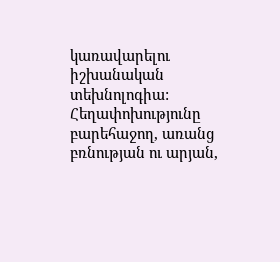կառավարելու իշխանական տեխնոլոգիա: Հեղափոխությունը բարեհաջող, առանց բռնության ու արյան,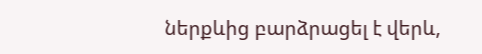ներքևից բարձրացել է վերև,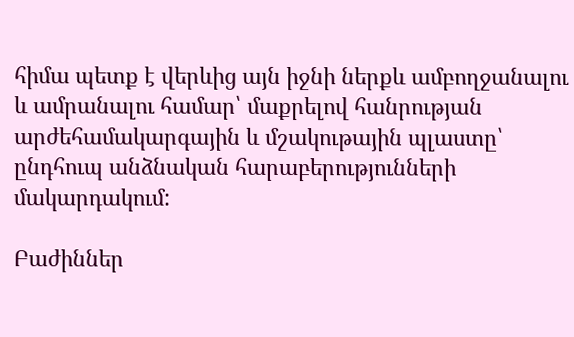հիմա պետք է վերևից այն իջնի ներքև ամբողջանալու և ամրանալու համար՝ մաքրելով հանրության արժեհամակարգային և մշակութային պլաստը՝ ընդհուպ անձնական հարաբերությունների մակարդակում:

Բաժիններ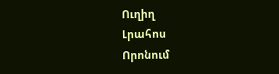Ուղիղ
Լրահոս
Որոնում